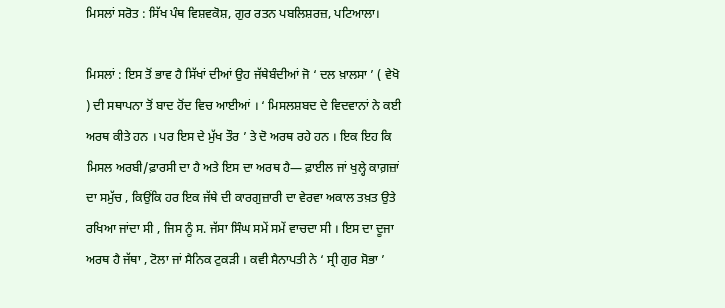ਮਿਸਲਾਂ ਸਰੋਤ : ਸਿੱਖ ਪੰਥ ਵਿਸ਼ਵਕੋਸ਼, ਗੁਰ ਰਤਨ ਪਬਲਿਸ਼ਰਜ਼, ਪਟਿਆਲਾ।

ਮਿਸਲਾਂ : ਇਸ ਤੋਂ ਭਾਵ ਹੈ ਸਿੱਖਾਂ ਦੀਆਂ ਉਹ ਜੱਥੇਬੰਦੀਆਂ ਜੋ ‘ ਦਲ ਖ਼ਾਲਸਾ ’ ( ਵੇਖੋ ) ਦੀ ਸਥਾਪਨਾ ਤੋਂ ਬਾਦ ਹੋਂਦ ਵਿਚ ਆਈਆਂ । ‘ ਮਿਸਲਸ਼ਬਦ ਦੇ ਵਿਦਵਾਨਾਂ ਨੇ ਕਈ ਅਰਥ ਕੀਤੇ ਹਨ । ਪਰ ਇਸ ਦੇ ਮੁੱਖ ਤੌਰ ’ ਤੇ ਦੋ ਅਰਥ ਰਹੇ ਹਨ । ਇਕ ਇਹ ਕਿ ਮਿਸਲ ਅਰਬੀ/ਫ਼ਾਰਸੀ ਦਾ ਹੈ ਅਤੇ ਇਸ ਦਾ ਅਰਥ ਹੈ— ਫ਼ਾਈਲ ਜਾਂ ਖੁਲ੍ਹੇ ਕਾਗ਼ਜ਼ਾਂ ਦਾ ਸਮੁੱਚ , ਕਿਉਂਕਿ ਹਰ ਇਕ ਜੱਥੇ ਦੀ ਕਾਰਗੁਜ਼ਾਰੀ ਦਾ ਵੇਰਵਾ ਅਕਾਲ ਤਖ਼ਤ ਉਤੇ ਰਖਿਆ ਜਾਂਦਾ ਸੀ , ਜਿਸ ਨੂੰ ਸ. ਜੱਸਾ ਸਿੰਘ ਸਮੇਂ ਸਮੇਂ ਵਾਚਦਾ ਸੀ । ਇਸ ਦਾ ਦੂਜਾ ਅਰਥ ਹੈ ਜੱਥਾ , ਟੋਲਾ ਜਾਂ ਸੈਨਿਕ ਟੁਕੜੀ । ਕਵੀ ਸੈਨਾਪਤੀ ਨੇ ‘ ਸ੍ਰੀ ਗੁਰ ਸੋਭਾ ’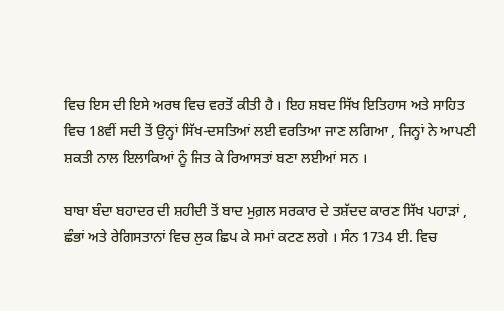ਵਿਚ ਇਸ ਦੀ ਇਸੇ ਅਰਥ ਵਿਚ ਵਰਤੋਂ ਕੀਤੀ ਹੈ । ਇਹ ਸ਼ਬਦ ਸਿੱਖ ਇਤਿਹਾਸ ਅਤੇ ਸਾਹਿਤ ਵਿਚ 18ਵੀਂ ਸਦੀ ਤੋਂ ਉਨ੍ਹਾਂ ਸਿੱਖ-ਦਸਤਿਆਂ ਲਈ ਵਰਤਿਆ ਜਾਣ ਲਗਿਆ , ਜਿਨ੍ਹਾਂ ਨੇ ਆਪਣੀ ਸ਼ਕਤੀ ਨਾਲ ਇਲਾਕਿਆਂ ਨੂੰ ਜਿਤ ਕੇ ਰਿਆਸਤਾਂ ਬਣਾ ਲਈਆਂ ਸਨ ।

ਬਾਬਾ ਬੰਦਾ ਬਹਾਦਰ ਦੀ ਸ਼ਹੀਦੀ ਤੋਂ ਬਾਦ ਮੁਗ਼ਲ ਸਰਕਾਰ ਦੇ ਤਸ਼ੱਦਦ ਕਾਰਣ ਸਿੱਖ ਪਹਾੜਾਂ , ਛੰਭਾਂ ਅਤੇ ਰੇਗਿਸਤਾਨਾਂ ਵਿਚ ਲੁਕ ਛਿਪ ਕੇ ਸਮਾਂ ਕਟਣ ਲਗੇ । ਸੰਨ 1734 ਈ. ਵਿਚ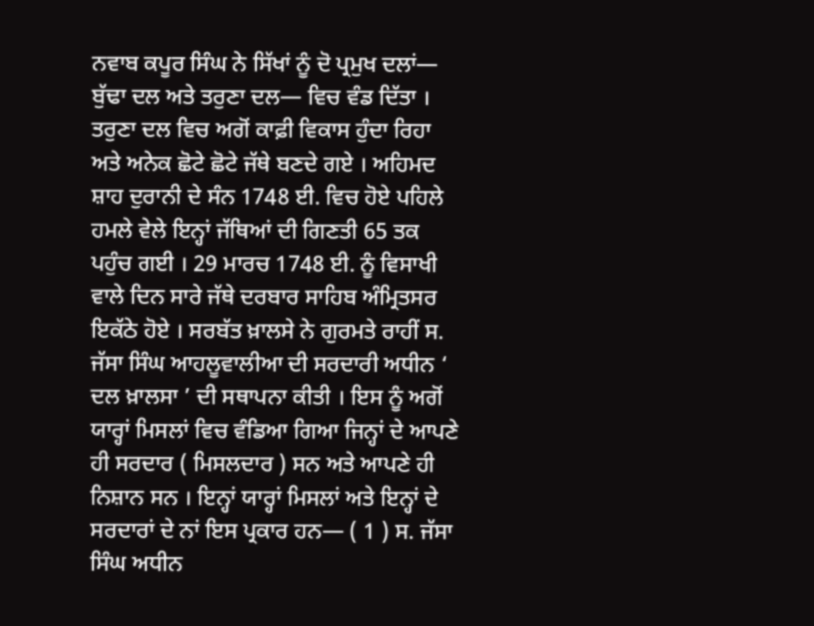ਨਵਾਬ ਕਪੂਰ ਸਿੰਘ ਨੇ ਸਿੱਖਾਂ ਨੂੰ ਦੋ ਪ੍ਰਮੁਖ ਦਲਾਂ— ਬੁੱਢਾ ਦਲ ਅਤੇ ਤਰੁਣਾ ਦਲ— ਵਿਚ ਵੰਡ ਦਿੱਤਾ । ਤਰੁਣਾ ਦਲ ਵਿਚ ਅਗੋਂ ਕਾਫ਼ੀ ਵਿਕਾਸ ਹੁੰਦਾ ਰਿਹਾ ਅਤੇ ਅਨੇਕ ਛੋਟੇ ਛੋਟੇ ਜੱਥੇ ਬਣਦੇ ਗਏ । ਅਹਿਮਦ ਸ਼ਾਹ ਦੁਰਾਨੀ ਦੇ ਸੰਨ 1748 ਈ. ਵਿਚ ਹੋਏ ਪਹਿਲੇ ਹਮਲੇ ਵੇਲੇ ਇਨ੍ਹਾਂ ਜੱਥਿਆਂ ਦੀ ਗਿਣਤੀ 65 ਤਕ ਪਹੁੰਚ ਗਈ । 29 ਮਾਰਚ 1748 ਈ. ਨੂੰ ਵਿਸਾਖੀ ਵਾਲੇ ਦਿਨ ਸਾਰੇ ਜੱਥੇ ਦਰਬਾਰ ਸਾਹਿਬ ਅੰਮ੍ਰਿਤਸਰ ਇਕੱਠੇ ਹੋਏ । ਸਰਬੱਤ ਖ਼ਾਲਸੇ ਨੇ ਗੁਰਮਤੇ ਰਾਹੀਂ ਸ. ਜੱਸਾ ਸਿੰਘ ਆਹਲੂਵਾਲੀਆ ਦੀ ਸਰਦਾਰੀ ਅਧੀਨ ‘ ਦਲ ਖ਼ਾਲਸਾ ’ ਦੀ ਸਥਾਪਨਾ ਕੀਤੀ । ਇਸ ਨੂੰ ਅਗੋਂ ਯਾਰ੍ਹਾਂ ਮਿਸਲਾਂ ਵਿਚ ਵੰਡਿਆ ਗਿਆ ਜਿਨ੍ਹਾਂ ਦੇ ਆਪਣੇ ਹੀ ਸਰਦਾਰ ( ਮਿਸਲਦਾਰ ) ਸਨ ਅਤੇ ਆਪਣੇ ਹੀ ਨਿਸ਼ਾਨ ਸਨ । ਇਨ੍ਹਾਂ ਯਾਰ੍ਹਾਂ ਮਿਸਲਾਂ ਅਤੇ ਇਨ੍ਹਾਂ ਦੇ ਸਰਦਾਰਾਂ ਦੇ ਨਾਂ ਇਸ ਪ੍ਰਕਾਰ ਹਨ— ( 1 ) ਸ. ਜੱਸਾ ਸਿੰਘ ਅਧੀਨ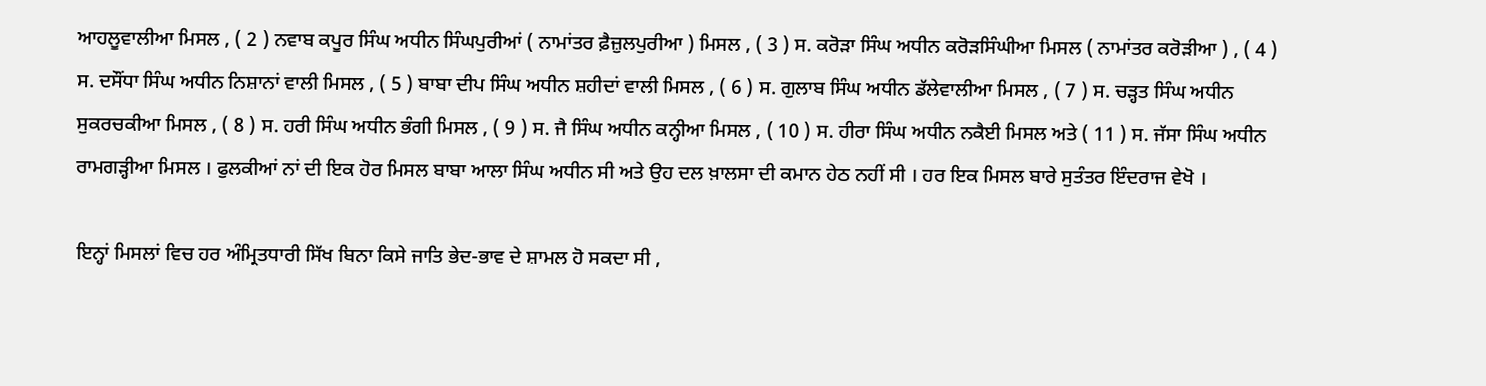ਆਹਲੂਵਾਲੀਆ ਮਿਸਲ , ( 2 ) ਨਵਾਬ ਕਪੂਰ ਸਿੰਘ ਅਧੀਨ ਸਿੰਘਪੁਰੀਆਂ ( ਨਾਮਾਂਤਰ ਫ਼ੈਜ਼ੁਲਪੁਰੀਆ ) ਮਿਸਲ , ( 3 ) ਸ. ਕਰੋੜਾ ਸਿੰਘ ਅਧੀਨ ਕਰੋੜਸਿੰਘੀਆ ਮਿਸਲ ( ਨਾਮਾਂਤਰ ਕਰੋੜੀਆ ) , ( 4 ) ਸ. ਦਸੌਂਧਾ ਸਿੰਘ ਅਧੀਨ ਨਿਸ਼ਾਨਾਂ ਵਾਲੀ ਮਿਸਲ , ( 5 ) ਬਾਬਾ ਦੀਪ ਸਿੰਘ ਅਧੀਨ ਸ਼ਹੀਦਾਂ ਵਾਲੀ ਮਿਸਲ , ( 6 ) ਸ. ਗੁਲਾਬ ਸਿੰਘ ਅਧੀਨ ਡੱਲੇਵਾਲੀਆ ਮਿਸਲ , ( 7 ) ਸ. ਚੜ੍ਹਤ ਸਿੰਘ ਅਧੀਨ ਸੁਕਰਚਕੀਆ ਮਿਸਲ , ( 8 ) ਸ. ਹਰੀ ਸਿੰਘ ਅਧੀਨ ਭੰਗੀ ਮਿਸਲ , ( 9 ) ਸ. ਜੈ ਸਿੰਘ ਅਧੀਨ ਕਨ੍ਹੀਆ ਮਿਸਲ , ( 10 ) ਸ. ਹੀਰਾ ਸਿੰਘ ਅਧੀਨ ਨਕੈਈ ਮਿਸਲ ਅਤੇ ( 11 ) ਸ. ਜੱਸਾ ਸਿੰਘ ਅਧੀਨ ਰਾਮਗੜ੍ਹੀਆ ਮਿਸਲ । ਫੁਲਕੀਆਂ ਨਾਂ ਦੀ ਇਕ ਹੋਰ ਮਿਸਲ ਬਾਬਾ ਆਲਾ ਸਿੰਘ ਅਧੀਨ ਸੀ ਅਤੇ ਉਹ ਦਲ ਖ਼ਾਲਸਾ ਦੀ ਕਮਾਨ ਹੇਠ ਨਹੀਂ ਸੀ । ਹਰ ਇਕ ਮਿਸਲ ਬਾਰੇ ਸੁਤੰਤਰ ਇੰਦਰਾਜ ਵੇਖੋ ।

ਇਨ੍ਹਾਂ ਮਿਸਲਾਂ ਵਿਚ ਹਰ ਅੰਮ੍ਰਿਤਧਾਰੀ ਸਿੱਖ ਬਿਨਾ ਕਿਸੇ ਜਾਤਿ ਭੇਦ-ਭਾਵ ਦੇ ਸ਼ਾਮਲ ਹੋ ਸਕਦਾ ਸੀ ,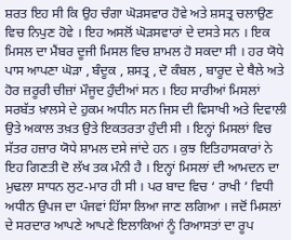ਸ਼ਰਤ ਇਹ ਸੀ ਕਿ ਉਹ ਚੰਗਾ ਘੋੜਸਵਾਰ ਹੋਵੇ ਅਤੇ ਸ਼ਸਤ੍ਰ ਚਲਾਉਣ ਵਿਚ ਨਿਪੁਣ ਹੋਵੇ । ਇਹ ਅਸਲੋਂ ਘੋੜਸਵਾਰਾਂ ਦੇ ਦਸਤੇ ਸਨ । ਇਕ ਮਿਸਲ ਦਾ ਮੈਂਬਰ ਦੂਜੀ ਮਿਸਲ ਵਿਚ ਸ਼ਾਮਲ ਹੋ ਸਕਦਾ ਸੀ । ਹਰ ਯੋਧੇ ਪਾਸ ਆਪਣਾ ਘੋੜਾ , ਬੰਦੂਕ , ਸ਼ਸਤ੍ਰ , ਦੋ ਕੰਬਲ , ਬਾਰੂਦ ਦੇ ਥੈਲੇ ਅਤੇ ਹੋਰ ਜ਼ਰੂਰੀ ਚੀਜ਼ਾਂ ਮੌਜੂਦ ਹੁੰਦੀਆਂ ਸਨ । ਇਹ ਸਾਰੀਆਂ ਮਿਸਲਾਂ ਸਰਬੱਤ ਖ਼ਾਲਸੇ ਦੇ ਹੁਕਮ ਅਧੀਨ ਸਨ ਜਿਸ ਦੀ ਵਿਸਾਖੀ ਅਤੇ ਦਿਵਾਲੀ ਉਤੇ ਅਕਾਲ ਤਖ਼ਤ ਉਤੇ ਇਕਤਰਤਾ ਹੁੰਦੀ ਸੀ । ਇਨ੍ਹਾਂ ਮਿਸਲਾਂ ਵਿਚ ਸੱਤਰ ਹਜ਼ਾਰ ਯੋਧੇ ਸ਼ਾਮਲ ਦਸੇ ਜਾਂਦੇ ਹਨ । ਕੁਝ ਇਤਿਹਾਸਕਾਰਾਂ ਨੇ ਇਹ ਗਿਣਤੀ ਦੋ ਲੱਖ ਤਕ ਮੰਨੀ ਹੈ । ਇਨ੍ਹਾਂ ਮਿਸਲਾਂ ਦੀ ਆਮਦਨ ਦਾ ਮੁਢਲਾ ਸਾਧਨ ਲੁਟ-ਮਾਰ ਹੀ ਸੀ । ਪਰ ਬਾਦ ਵਿਚ ‘ ਰਾਖੀ ’ ਵਿਧੀ ਅਧੀਨ ਉਪਜ ਦਾ ਪੰਜਵਾਂ ਹਿੱਸਾ ਲਿਆ ਜਾਣ ਲਗਿਆ । ਜਦੋਂ ਮਿਸਲਾਂ ਦੇ ਸਰਦਾਰ ਆਪਣੇ ਆਪਣੇ ਇਲਾਕਿਆਂ ਨੂੰ ਰਿਆਸਤਾਂ ਦਾ ਰੂਪ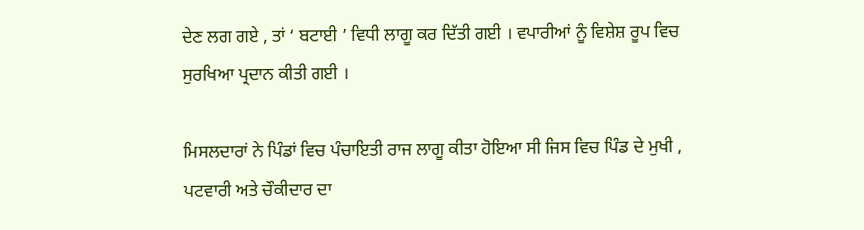ਦੇਣ ਲਗ ਗਏ , ਤਾਂ ‘ ਬਟਾਈ ’ ਵਿਧੀ ਲਾਗੂ ਕਰ ਦਿੱਤੀ ਗਈ । ਵਪਾਰੀਆਂ ਨੂੰ ਵਿਸ਼ੇਸ਼ ਰੂਪ ਵਿਚ ਸੁਰਖਿਆ ਪ੍ਰਦਾਨ ਕੀਤੀ ਗਈ ।

ਮਿਸਲਦਾਰਾਂ ਨੇ ਪਿੰਡਾਂ ਵਿਚ ਪੰਚਾਇਤੀ ਰਾਜ ਲਾਗੂ ਕੀਤਾ ਹੋਇਆ ਸੀ ਜਿਸ ਵਿਚ ਪਿੰਡ ਦੇ ਮੁਖੀ , ਪਟਵਾਰੀ ਅਤੇ ਚੌਕੀਦਾਰ ਦਾ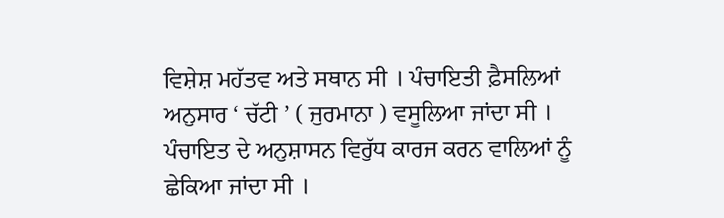ਵਿਸ਼ੇਸ਼ ਮਹੱਤਵ ਅਤੇ ਸਥਾਨ ਸੀ । ਪੰਚਾਇਤੀ ਫ਼ੈਸਲਿਆਂ ਅਨੁਸਾਰ ‘ ਚੱਟੀ ’ ( ਜੁਰਮਾਨਾ ) ਵਸੂਲਿਆ ਜਾਂਦਾ ਸੀ । ਪੰਚਾਇਤ ਦੇ ਅਨੁਸ਼ਾਸਨ ਵਿਰੁੱਧ ਕਾਰਜ ਕਰਨ ਵਾਲਿਆਂ ਨੂੰ ਛੇਕਿਆ ਜਾਂਦਾ ਸੀ ।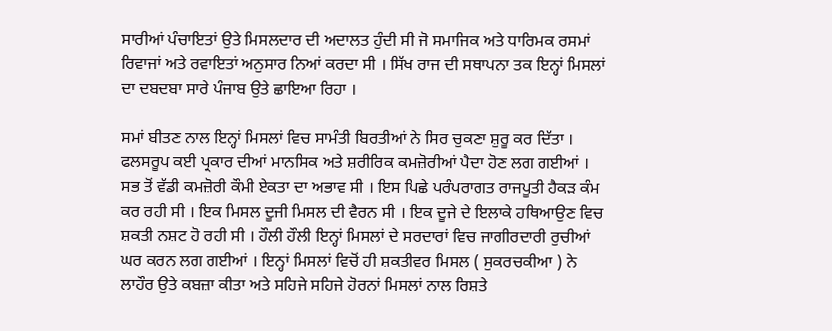ਸਾਰੀਆਂ ਪੰਚਾਇਤਾਂ ਉਤੇ ਮਿਸਲਦਾਰ ਦੀ ਅਦਾਲਤ ਹੁੰਦੀ ਸੀ ਜੋ ਸਮਾਜਿਕ ਅਤੇ ਧਾਰਿਮਕ ਰਸਮਾਂ ਰਿਵਾਜਾਂ ਅਤੇ ਰਵਾਇਤਾਂ ਅਨੁਸਾਰ ਨਿਆਂ ਕਰਦਾ ਸੀ । ਸਿੱਖ ਰਾਜ ਦੀ ਸਥਾਪਨਾ ਤਕ ਇਨ੍ਹਾਂ ਮਿਸਲਾਂ ਦਾ ਦਬਦਬਾ ਸਾਰੇ ਪੰਜਾਬ ਉਤੇ ਛਾਇਆ ਰਿਹਾ ।

ਸਮਾਂ ਬੀਤਣ ਨਾਲ ਇਨ੍ਹਾਂ ਮਿਸਲਾਂ ਵਿਚ ਸਾਮੰਤੀ ਬਿਰਤੀਆਂ ਨੇ ਸਿਰ ਚੁਕਣਾ ਸ਼ੁਰੂ ਕਰ ਦਿੱਤਾ । ਫਲਸਰੂਪ ਕਈ ਪ੍ਰਕਾਰ ਦੀਆਂ ਮਾਨਸਿਕ ਅਤੇ ਸ਼ਰੀਰਿਕ ਕਮਜ਼ੋਰੀਆਂ ਪੈਦਾ ਹੋਣ ਲਗ ਗਈਆਂ । ਸਭ ਤੋਂ ਵੱਡੀ ਕਮਜ਼ੋਰੀ ਕੌਮੀ ਏਕਤਾ ਦਾ ਅਭਾਵ ਸੀ । ਇਸ ਪਿਛੇ ਪਰੰਪਰਾਗਤ ਰਾਜਪੂਤੀ ਹੈਕੜ ਕੰਮ ਕਰ ਰਹੀ ਸੀ । ਇਕ ਮਿਸਲ ਦੂਜੀ ਮਿਸਲ ਦੀ ਵੈਰਨ ਸੀ । ਇਕ ਦੂਜੇ ਦੇ ਇਲਾਕੇ ਹਥਿਆਉਣ ਵਿਚ ਸ਼ਕਤੀ ਨਸ਼ਟ ਹੋ ਰਹੀ ਸੀ । ਹੌਲੀ ਹੌਲੀ ਇਨ੍ਹਾਂ ਮਿਸਲਾਂ ਦੇ ਸਰਦਾਰਾਂ ਵਿਚ ਜਾਗੀਰਦਾਰੀ ਰੁਚੀਆਂ ਘਰ ਕਰਨ ਲਗ ਗਈਆਂ । ਇਨ੍ਹਾਂ ਮਿਸਲਾਂ ਵਿਚੋਂ ਹੀ ਸ਼ਕਤੀਵਰ ਮਿਸਲ ( ਸੁਕਰਚਕੀਆ ) ਨੇ ਲਾਹੌਰ ਉਤੇ ਕਬਜ਼ਾ ਕੀਤਾ ਅਤੇ ਸਹਿਜੇ ਸਹਿਜੇ ਹੋਰਨਾਂ ਮਿਸਲਾਂ ਨਾਲ ਰਿਸ਼ਤੇ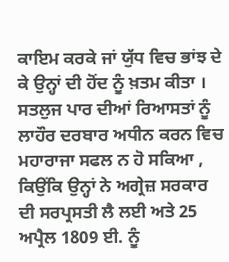ਕਾਇਮ ਕਰਕੇ ਜਾਂ ਯੁੱਧ ਵਿਚ ਭਾਂਝ ਦੇ ਕੇ ਉਨ੍ਹਾਂ ਦੀ ਹੋਂਦ ਨੂੰ ਖ਼ਤਮ ਕੀਤਾ । ਸਤਲੁਜ ਪਾਰ ਦੀਆਂ ਰਿਆਸਤਾਂ ਨੂੰ ਲਾਹੌਰ ਦਰਬਾਰ ਅਧੀਨ ਕਰਨ ਵਿਚ ਮਹਾਰਾਜਾ ਸਫਲ ਨ ਹੋ ਸਕਿਆ , ਕਿਉਂਕਿ ਉਨ੍ਹਾਂ ਨੇ ਅਗ੍ਰੇਜ਼ ਸਰਕਾਰ ਦੀ ਸਰਪ੍ਰਸਤੀ ਲੈ ਲਈ ਅਤੇ 25 ਅਪ੍ਰੈਲ 1809 ਈ. ਨੂੰ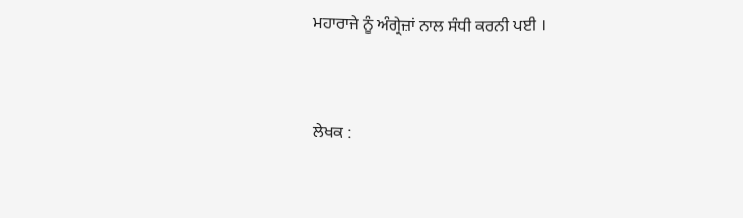ਮਹਾਰਾਜੇ ਨੂੰ ਅੰਗ੍ਰੇਜ਼ਾਂ ਨਾਲ ਸੰਧੀ ਕਰਨੀ ਪਈ ।


ਲੇਖਕ :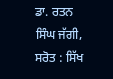ਡਾ. ਰਤਨ ਸਿੰਘ ਜੱਗੀ,
ਸਰੋਤ : ਸਿੱਖ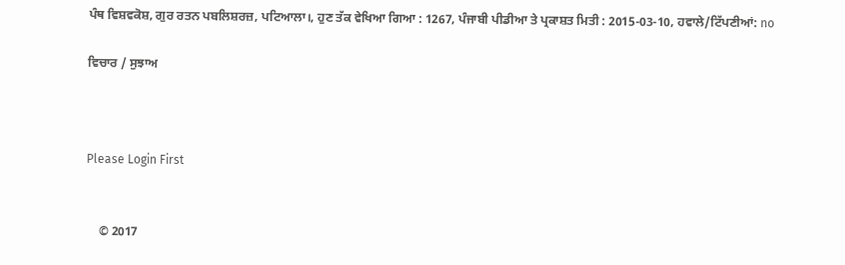ਪੰਥ ਵਿਸ਼ਵਕੋਸ਼, ਗੁਰ ਰਤਨ ਪਬਲਿਸ਼ਰਜ਼, ਪਟਿਆਲਾ।, ਹੁਣ ਤੱਕ ਵੇਖਿਆ ਗਿਆ : 1267, ਪੰਜਾਬੀ ਪੀਡੀਆ ਤੇ ਪ੍ਰਕਾਸ਼ਤ ਮਿਤੀ : 2015-03-10, ਹਵਾਲੇ/ਟਿੱਪਣੀਆਂ: no

ਵਿਚਾਰ / ਸੁਝਾਅ



Please Login First


    © 2017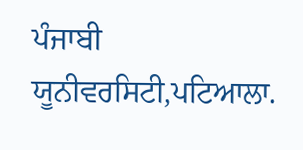ਪੰਜਾਬੀ ਯੂਨੀਵਰਸਿਟੀ,ਪਟਿਆਲਾ.